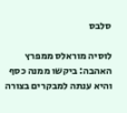סלבס

לוסיה מוראלס ממפרץ האהבה: ביקשו ממנה כסף והיא ענתה למבקרים בצורה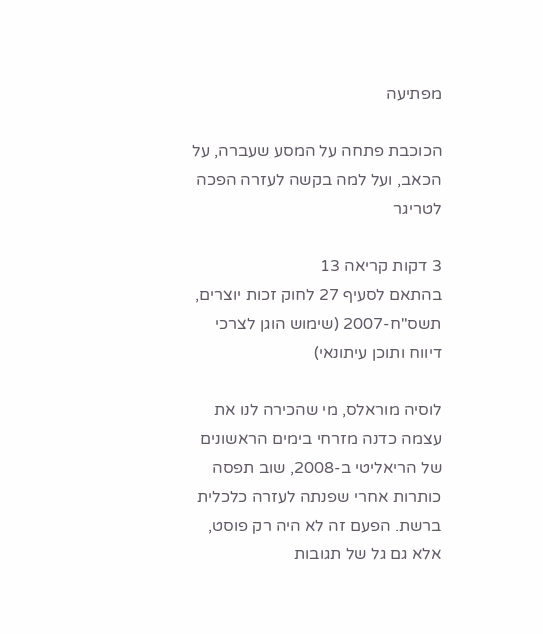מפתיעה

הכוכבת פתחה על המסע שעברה, על הכאב, ועל למה בקשה לעזרה הפכה לטריגר

3 דקות קריאה 13
בהתאם לסעיף 27 לחוק זכות יוצרים, תשס"ח-2007 (שימוש הוגן לצרכי דיווח ותוכן עיתונאי)

לוסיה מוראלס, מי שהכירה לנו את עצמה כדנה מזרחי בימים הראשונים של הריאליטי ב-2008, שוב תפסה כותרות אחרי שפנתה לעזרה כלכלית ברשת. הפעם זה לא היה רק פוסט, אלא גם גל של תגובות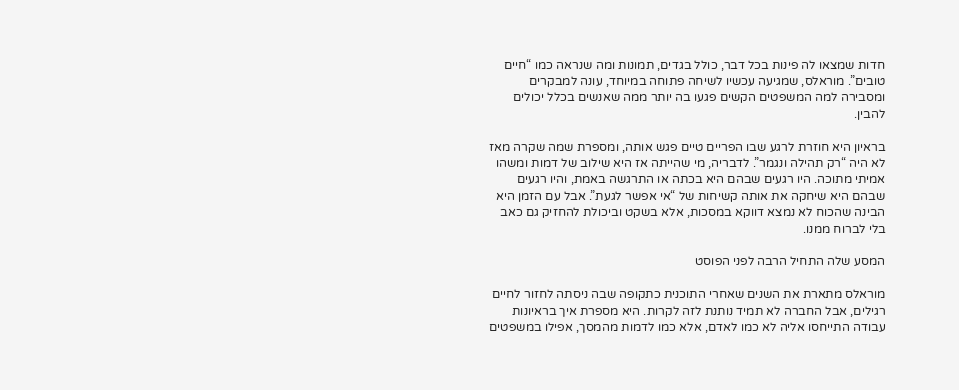חדות שמצאו לה פינות בכל דבר, כולל בגדים, תמונות ומה שנראה כמו “חיים טובים”. מוראלס, שמגיעה עכשיו לשיחה פתוחה במיוחד, עונה למבקרים ומסבירה למה המשפטים הקשים פגעו בה יותר ממה שאנשים בכלל יכולים להבין.

בראיון היא חוזרת לרגע שבו הפריים טיים פגש אותה, ומספרת שמה שקרה מאז לא היה “רק תהילה ונגמר”. לדבריה, מי שהייתה אז היא שילוב של דמות ומשהו אמיתי מתוכה. היו רגעים שבהם היא בכתה או התרגשה באמת, והיו רגעים שבהם היא שיחקה את אותה קשיחות של “אי אפשר לגעת”. אבל עם הזמן היא הבינה שהכוח לא נמצא דווקא במסכות, אלא בשקט וביכולת להחזיק גם כאב בלי לברוח ממנו.

המסע שלה התחיל הרבה לפני הפוסט

מוראלס מתארת את השנים שאחרי התוכנית כתקופה שבה ניסתה לחזור לחיים רגילים, אבל החברה לא תמיד נותנת לזה לקרות. היא מספרת איך בראיונות עבודה התייחסו אליה לא כמו לאדם, אלא כמו לדמות מהמסך, אפילו במשפטים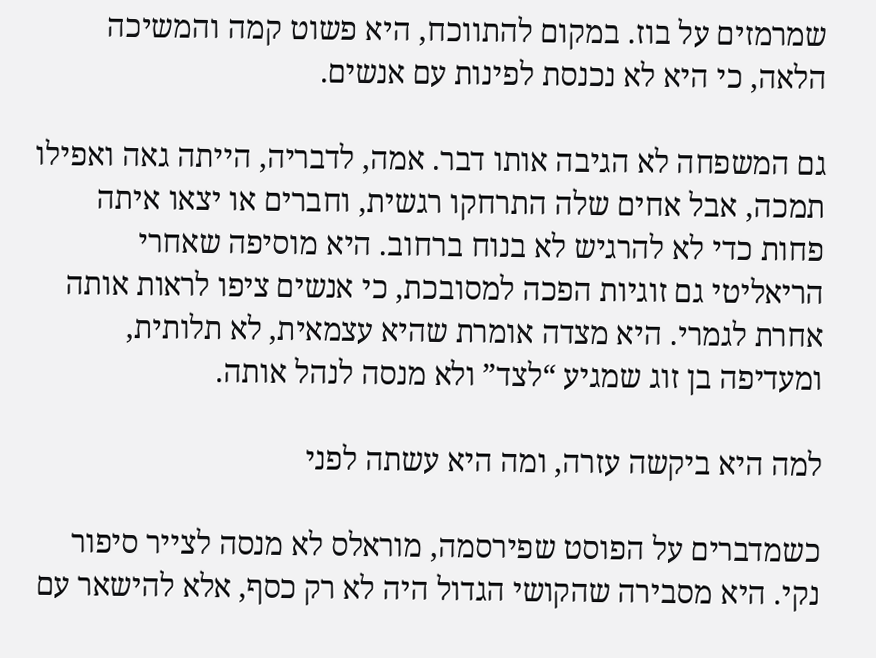שמרמזים על בוז. במקום להתווכח, היא פשוט קמה והמשיכה הלאה, כי היא לא נכנסת לפינות עם אנשים.

גם המשפחה לא הגיבה אותו דבר. אמה, לדבריה, הייתה גאה ואפילו תמכה, אבל אחים שלה התרחקו רגשית, וחברים או יצאו איתה פחות כדי לא להרגיש לא בנוח ברחוב. היא מוסיפה שאחרי הריאליטי גם זוגיות הפכה למסובכת, כי אנשים ציפו לראות אותה אחרת לגמרי. היא מצדה אומרת שהיא עצמאית, לא תלותית, ומעדיפה בן זוג שמגיע “לצד” ולא מנסה לנהל אותה.

למה היא ביקשה עזרה, ומה היא עשתה לפני

כשמדברים על הפוסט שפירסמה, מוראלס לא מנסה לצייר סיפור נקי. היא מסבירה שהקושי הגדול היה לא רק כסף, אלא להישאר עם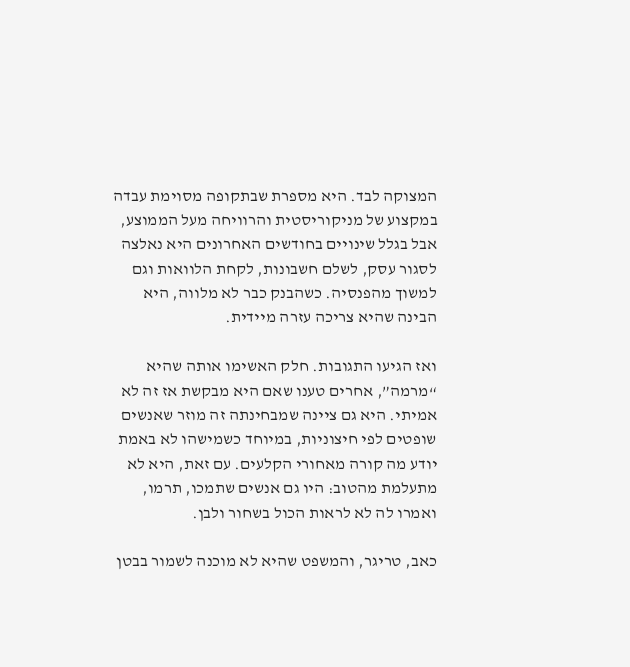המצוקה לבד. היא מספרת שבתקופה מסוימת עבדה במקצוע של מניקוריסטית והרוויחה מעל הממוצע, אבל בגלל שינויים בחודשים האחרונים היא נאלצה לסגור עסק, לשלם חשבונות, לקחת הלוואות וגם למשוך מהפנסיה. כשהבנק כבר לא מלווה, היא הבינה שהיא צריכה עזרה מיידית.

ואז הגיעו התגובות. חלק האשימו אותה שהיא “מרמה”, אחרים טענו שאם היא מבקשת אז זה לא אמיתי. היא גם ציינה שמבחינתה זה מוזר שאנשים שופטים לפי חיצוניות, במיוחד כשמישהו לא באמת יודע מה קורה מאחורי הקלעים. עם זאת, היא לא מתעלמת מהטוב: היו גם אנשים שתמכו, תרמו, ואמרו לה לא לראות הכול בשחור ולבן.

כאב, טריגר, והמשפט שהיא לא מוכנה לשמור בבטן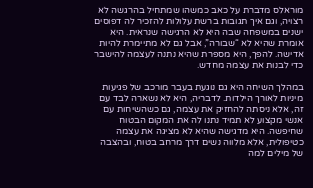מוראלס מדברת על כאב כמשהו שמתחיל בהרגשה לא רצויה, וגם איך תגובות ברשת עלולות להזכיר לה דפוסים ישנים במשפחה שבה היא לא הרגישה שנראית. היא אומרת שהיא לא “שבורה”, אבל גם לא מתיימרת להיות אדישה. להפך, היא מספרת שהיא נתנה לעצמה להישבר כדי לבנות את עצמה מחדש.

במהלך השיחה היא גם נוגעת בעבר מורכב של פגיעות מיניות לאורך הילדות. לדבריה, היא לא נשארה לבד עם זה, אלא ניסתה להחזיק את עצמה, גם כשהשיחות עם אנשי מקצוע לא תמיד נתנו לה את המקום הבטוח שחיפשה. היא מדגישה שהיא לא מציגה את עצמה כטיפולית, אלא מלווה נשים דרך מרחב בטוח, ובהצבה של מילים למה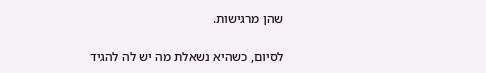שהן מרגישות.

לסיום, כשהיא נשאלת מה יש לה להגיד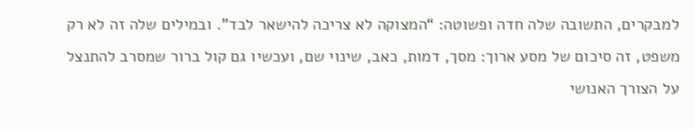למבקרים, התשובה שלה חדה ופשוטה: “המצוקה לא צריכה להישאר לבד”. ובמילים שלה זה לא רק משפט, זה סיכום של מסע ארוך: מסך, דמות, כאב, שינוי שם, ועכשיו גם קול ברור שמסרב להתנצל על הצורך האנושי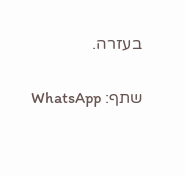בעזרה.

שתף: WhatsApp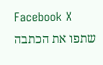Facebook X
שתפו את הכתבה